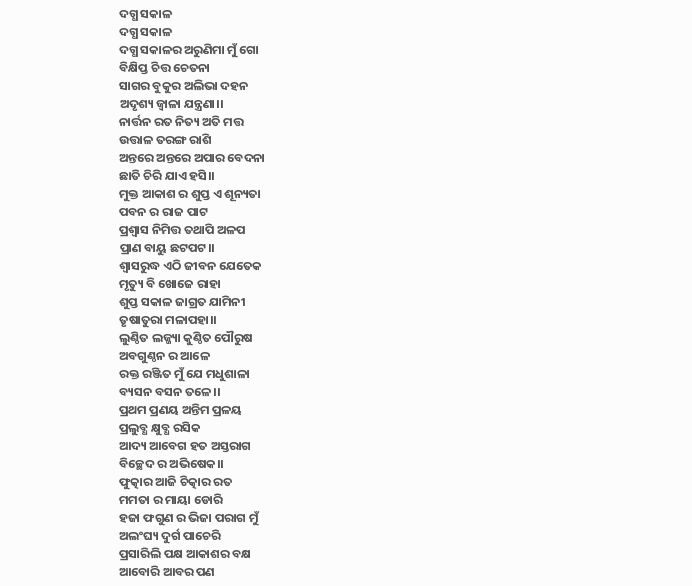ଦଗ୍ଧ ସକାଳ
ଦଗ୍ଧ ସକାଳ
ଦଗ୍ଧ ସକାଳର ଅରୁଣିମା ମୁଁ ଗୋ
ବିକ୍ଷିପ୍ତ ଚିତ୍ତ ଚେତନା
ସାଗର ବୁକୁର ଅଲିଭା ଦହନ
ଅଦୃଶ୍ୟ ଜ୍ବାଳା ଯନ୍ତ୍ରଣା।।
ନାର୍ତ୍ତନ ରତ ନିତ୍ୟ ଅତି ମତ୍ତ
ଉତ୍ତାଳ ତରଙ୍ଗ ରାଶି
ଅନ୍ତରେ ଅନ୍ତରେ ଅପାର ବେଦନା
ଛାତି ଚିରି ଯାଏ ହସି।।
ମୁକ୍ତ ଆକାଶ ର ଶୁପ୍ତ ଏ ଶୂନ୍ୟତା
ପବନ ର ରାଜ ପାଟ
ପ୍ରଶ୍ୱାସ ନିମିତ୍ତ ତଥାପି ଅଳପ
ପ୍ରାଣ ବାୟୁ ଛଟପଟ।।
ଶ୍ବାସରୁଦ୍ଧ ଏଠି ଜୀବନ ଯେତେକ
ମୃତ୍ୟୁ ବି ଖୋଜେ ରାହା
ଶୁପ୍ତ ସକାଳ ଜାଗ୍ରତ ଯାମିନୀ
ତୃଷାତୁରା ମଳାପହା।।
ଲୁଣ୍ଠିତ ଲଜ୍ଜ୍ୟା କୁଣ୍ଠିତ ପୌରୁଷ
ଅବଗୁଣ୍ଠନ ର ଆଳେ
ରକ୍ତ ରଞ୍ଜିତ ମୁଁ ଯେ ମଧୁଶାଳା
ବ୍ୟସନ ବସନ ତଳେ।।
ପ୍ରଥମ ପ୍ରଣୟ ଅନ୍ତିମ ପ୍ରଳୟ
ପ୍ରଲୁବ୍ଧ କ୍ଷୁବ୍ଧ ରସିକ
ଆଦ୍ୟ ଆବେଗ ହତ ଅସ୍ତରାଗ
ବିଚ୍ଛେଦ ର ଅଭିଷେକ।।
ଫୁତ୍କାର ଆଜି ଚିତ୍କାର ରତ
ମମତା ର ମାୟା ଡୋରି
ହଜା ଫଗୁଣ ର ଭିଜା ପରାଗ ମୁଁ
ଅଲଂଘ୍ୟ ଦୁର୍ଗ ପାଚେରି
ପ୍ରସାରିଲି ପକ୍ଷ ଆକାଶର ବକ୍ଷ
ଆବୋରି ଆବର ପଣ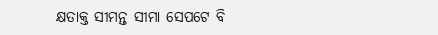କ୍ଷତାକ୍ତ ସୀମନ୍ତ ସୀମା ସେପଟେ ବି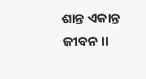ଶାନ୍ତ ଏକାନ୍ତ ଜୀବନ।।